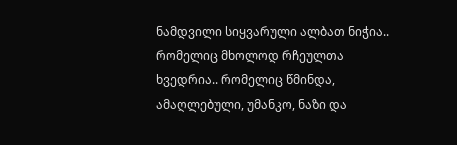ნამდვილი სიყვარული ალბათ ნიჭია.. რომელიც მხოლოდ რჩეულთა ხვედრია.. რომელიც წმინდა, ამაღლებული, უმანკო, ნაზი და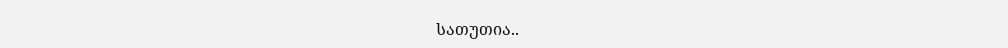სათუთია..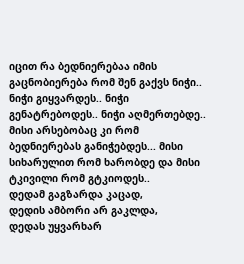იცით რა ბედნიერებაა იმის გაცნობიერება რომ შენ გაქვს ნიჭი.. ნიჭი გიყვარდეს.. ნიჭი გენატრებოდეს.. ნიჭი აღმერთებდე.. მისი არსებობაც კი რომ ბედნიერებას განიჭებდეს... მისი სიხარულით რომ ხარობდე და მისი ტკივილი რომ გტკიოდეს..
დედამ გაგზარდა კაცად,
დედის ამბორი არ გაკლდა,
დედას უყვარხარ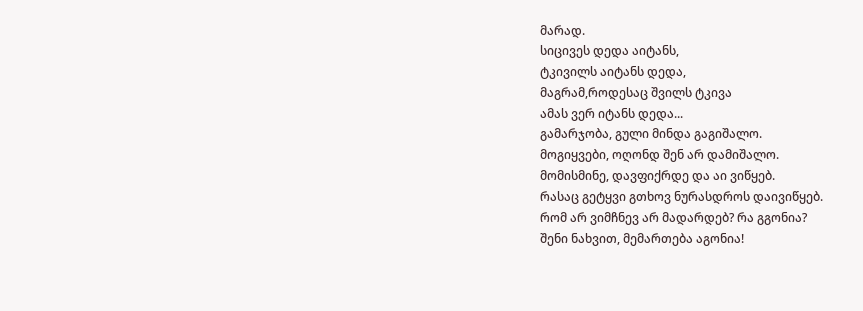მარად.
სიცივეს დედა აიტანს,
ტკივილს აიტანს დედა,
მაგრამ,როდესაც შვილს ტკივა
ამას ვერ იტანს დედა...
გამარჯობა, გული მინდა გაგიშალო.
მოგიყვები, ოღონდ შენ არ დამიშალო.
მომისმინე, დავფიქრდე და აი ვიწყებ.
რასაც გეტყვი გთხოვ ნურასდროს დაივიწყებ.
რომ არ ვიმჩნევ არ მადარდებ? რა გგონია?
შენი ნახვით, მემართება აგონია!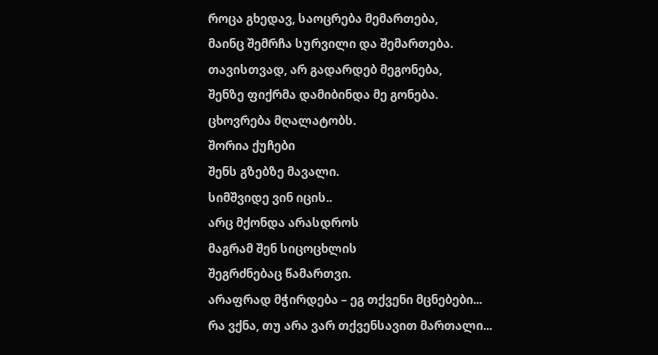როცა გხედავ, საოცრება მემართება,
მაინც შემრჩა სურვილი და შემართება.
თავისთვად, არ გადარდებ მეგონება,
შენზე ფიქრმა დამიბინდა მე გონება.
ცხოვრება მღალატობს.
შორია ქუჩები
შენს გზებზე მავალი.
სიმშვიდე ვინ იცის..
არც მქონდა არასდროს
მაგრამ შენ სიცოცხლის
შეგრძნებაც წამართვი.
არაფრად მჭირდება – ეგ თქვენი მცნებები...
რა ვქნა, თუ არა ვარ თქვენსავით მართალი...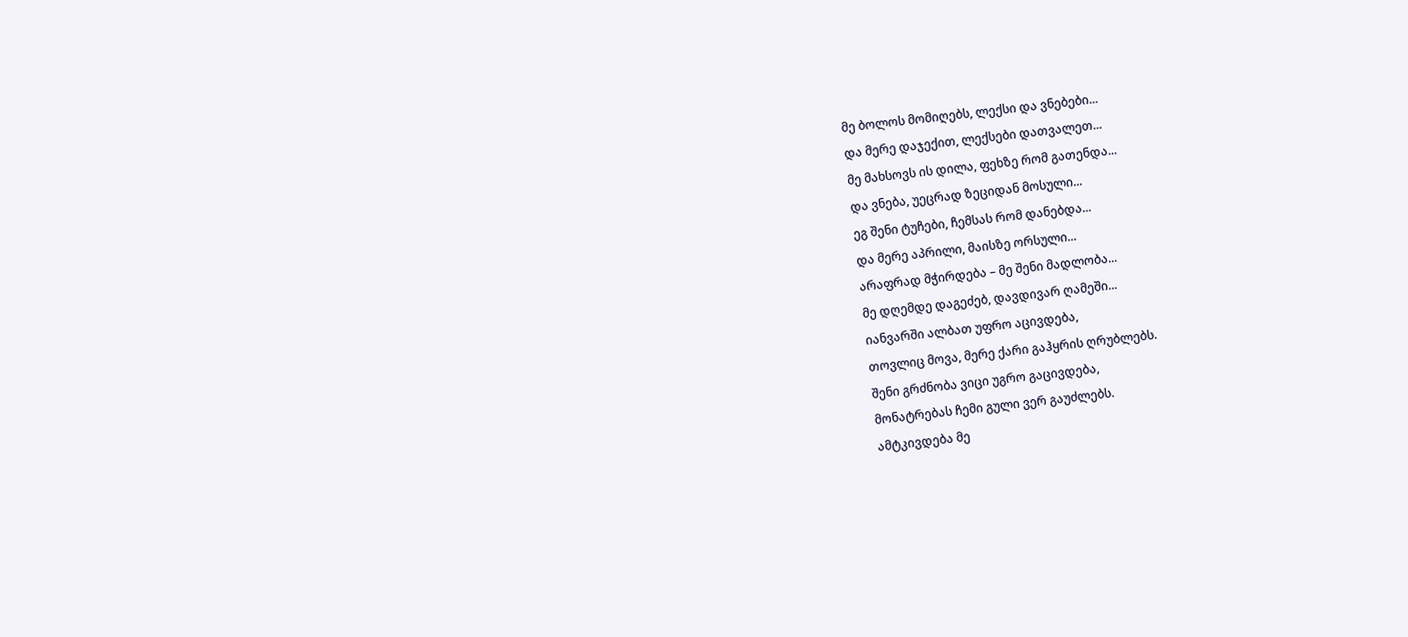მე ბოლოს მომიღებს, ლექსი და ვნებები...
და მერე დაჯექით, ლექსები დათვალეთ...
მე მახსოვს ის დილა, ფეხზე რომ გათენდა...
და ვნება, უეცრად ზეციდან მოსული...
ეგ შენი ტუჩები, ჩემსას რომ დანებდა...
და მერე აპრილი, მაისზე ორსული...
არაფრად მჭირდება – მე შენი მადლობა...
მე დღემდე დაგეძებ, დავდივარ ღამეში...
იანვარში ალბათ უფრო აცივდება,
თოვლიც მოვა, მერე ქარი გაჰყრის ღრუბლებს.
შენი გრძნობა ვიცი უგრო გაცივდება,
მონატრებას ჩემი გული ვერ გაუძლებს.
ამტკივდება მე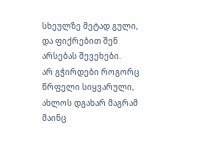სხეულზე მეტად გული,
და ფიქრებით შენ არსებას შევეხები.
არ გჭირდები როგორც წრფელი სიყვარული,
ახლოს დგახარ მაგრამ მაინც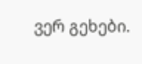ვერ გეხები.